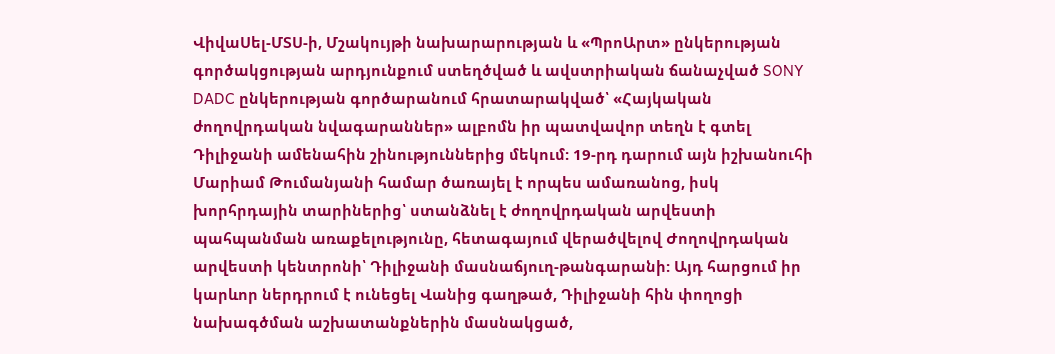ՎիվաՍել-ՄՏՍ-ի, Մշակույթի նախարարության և «ՊրոԱրտ» ընկերության գործակցության արդյունքում ստեղծված և ավստրիական ճանաչված SONY DADC ընկերության գործարանում հրատարակված՝ «Հայկական ժողովրդական նվագարաններ» ալբոմն իր պատվավոր տեղն է գտել Դիլիջանի ամենահին շինություններից մեկում: 19-րդ դարում այն իշխանուհի Մարիամ Թումանյանի համար ծառայել է որպես ամառանոց, իսկ խորհրդային տարիներից՝ ստանձնել է ժողովրդական արվեստի պահպանման առաքելությունը, հետագայում վերածվելով Ժողովրդական արվեստի կենտրոնի՝ Դիլիջանի մասնաճյուղ-թանգարանի: Այդ հարցում իր կարևոր ներդրում է ունեցել Վանից գաղթած, Դիլիջանի հին փողոցի նախագծման աշխատանքներին մասնակցած,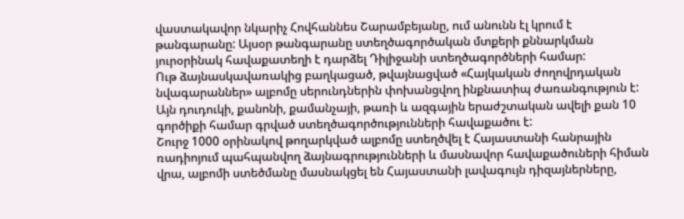վաստակավոր նկարիչ Հովհաննես Շարամբեյանը, ում անունն էլ կրում է թանգարանը: Այսօր թանգարանը ստեղծագործական մտքերի քննարկման յուրօրինակ հավաքատեղի է դարձել Դիլիջանի ստեղծագործների համար:
Ութ ձայնասկավառակից բաղկացած, թվայնացված «Հայկական ժողովրդական նվագարաններ» ալբոմը սերունդներին փոխանցվող ինքնատիպ ժառանգություն է: Այն դուդուկի, քանոնի, քամանչայի, թառի և ազգային երաժշտական ավելի քան 10 գործիքի համար գրված ստեղծագործությունների հավաքածու է:
Շուրջ 1000 օրինակով թողարկված ալբոմը ստեղծվել է Հայաստանի հանրային ռադիոյում պահպանվող ձայնագրությունների և մասնավոր հավաքածուների հիման վրա, ալբոմի ստեծմանը մասնակցել են Հայաստանի լավագույն դիզայներները,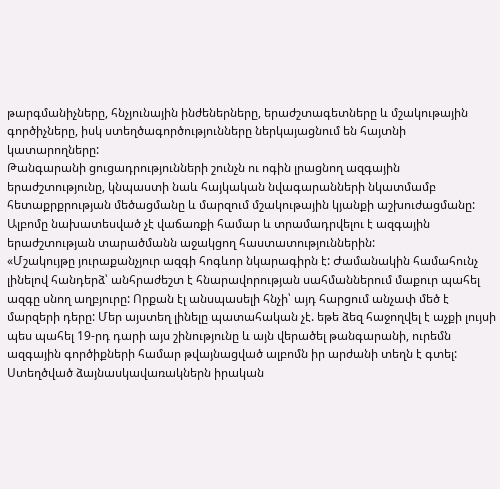թարգմանիչները, հնչյունային ինժեներները, երաժշտագետները և մշակութային գործիչները, իսկ ստեղծագործությունները ներկայացնում են հայտնի կատարողները:
Թանգարանի ցուցադրությունների շունչն ու ոգին լրացնող ազգային երաժշտությունը, կնպաստի նաև հայկական նվագարանների նկատմամբ հետաքրքրության մեծացմանը և մարզում մշակութային կյանքի աշխուժացմանը: Ալբոմը նախատեսված չէ վաճառքի համար և տրամադրվելու է ազգային երաժշտության տարածմանն աջակցող հաստատություններին:
«Մշակույթը յուրաքանչյուր ազգի հոգևոր նկարագիրն է: Ժամանակին համահունչ լինելով հանդերձ՝ անհրաժեշտ է հնարավորության սահմաններում մաքուր պահել ազգը սնող աղբյուրը: Որքան էլ անսպասելի հնչի՝ այդ հարցում անչափ մեծ է մարզերի դերը: Մեր այստեղ լինելը պատահական չէ. եթե ձեզ հաջողվել է աչքի լույսի պես պահել 19-րդ դարի այս շինությունը և այն վերածել թանգարանի, ուրեմն ազգային գործիքների համար թվայնացված ալբոմն իր արժանի տեղն է գտել: Ստեղծված ձայնասկավառակներն իրական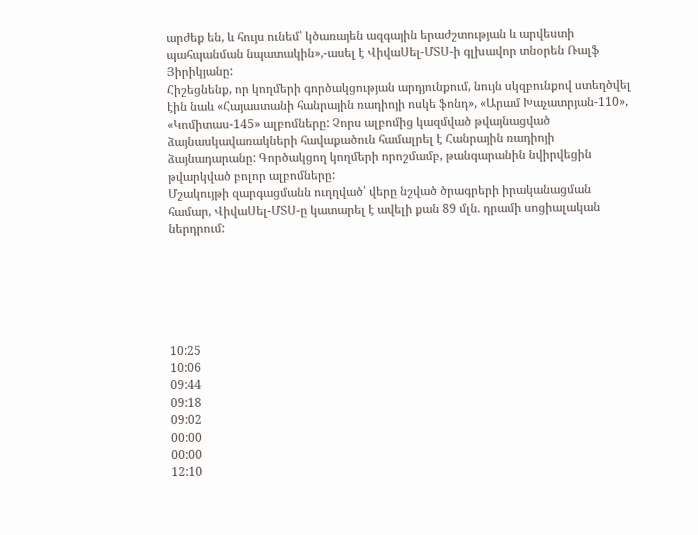արժեք են, և հույս ունեմ՝ կծառայեն ազգային երաժշտության և արվեստի պահպանման նպատակին»,-ասել է ՎիվաՍել-ՄՏՍ-ի գլխավոր տնօրեն Ռալֆ Յիրիկյանը:
Հիշեցնենք, որ կողմերի գործակցության արդյունքում, նույն սկզբունքով ստեղծվել էին նաև «Հայաստանի հանրային ռադիոյի ոսկե ֆոնդ», «Արամ Խաչատրյան-110», «Կոմիտաս-145» ալբոմները: Չորս ալբոմից կազմված թվայնացված ձայնասկավառակների հավաքածուն համալրել է Հանրային ռադիոյի ձայնադարանը: Գործակցող կողմերի որոշմամբ, թանգարանին նվիրվեցին թվարկված բոլոր ալբոմները:
Մշակույթի զարգացմանն ուղղված՝ վերը նշված ծրագրերի իրականացման համար, ՎիվաՍել-ՄՏՍ-ը կատարել է ավելի քան 89 մլն. դրամի սոցիալական ներդրում:






10:25
10:06
09:44
09:18
09:02
00:00
00:00
12:10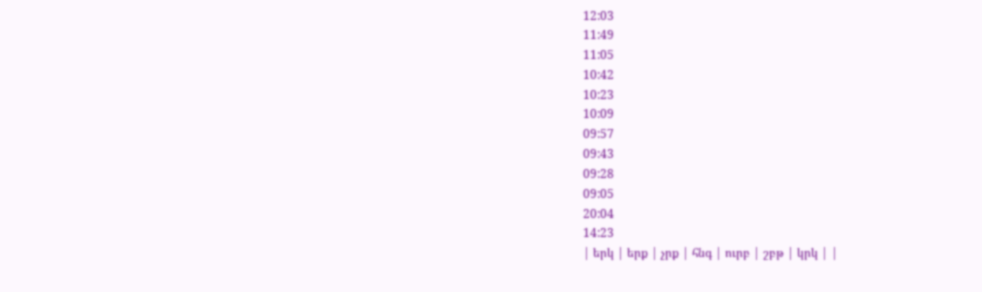12:03
11:49
11:05
10:42
10:23
10:09
09:57
09:43
09:28
09:05
20:04
14:23
| երկ | երք | չրք | հնգ | ուրբ | շբթ | կրկ | |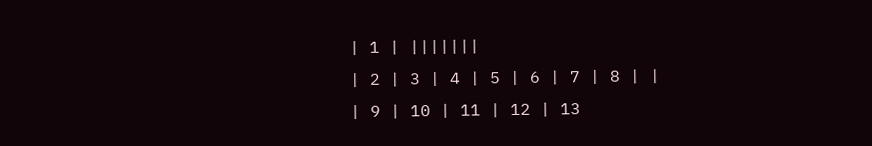| 1 | |||||||
| 2 | 3 | 4 | 5 | 6 | 7 | 8 | |
| 9 | 10 | 11 | 12 | 13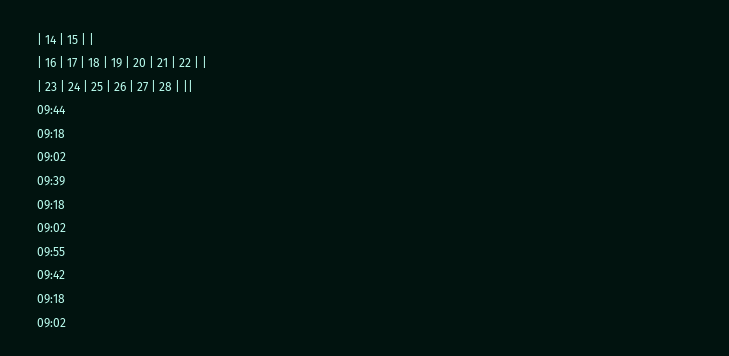| 14 | 15 | |
| 16 | 17 | 18 | 19 | 20 | 21 | 22 | |
| 23 | 24 | 25 | 26 | 27 | 28 | ||
09:44
09:18
09:02
09:39
09:18
09:02
09:55
09:42
09:18
09:02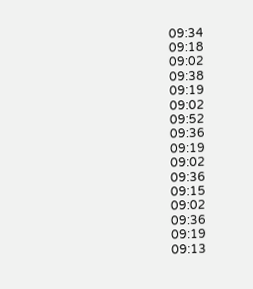09:34
09:18
09:02
09:38
09:19
09:02
09:52
09:36
09:19
09:02
09:36
09:15
09:02
09:36
09:19
09:13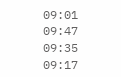09:01
09:47
09:35
09:17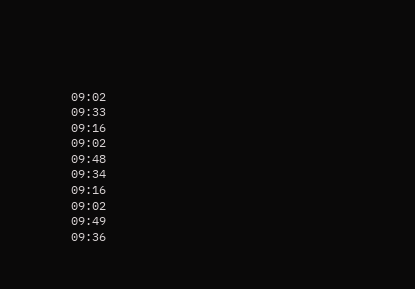09:02
09:33
09:16
09:02
09:48
09:34
09:16
09:02
09:49
09:36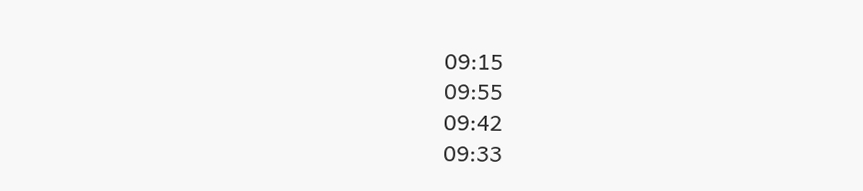09:15
09:55
09:42
09:33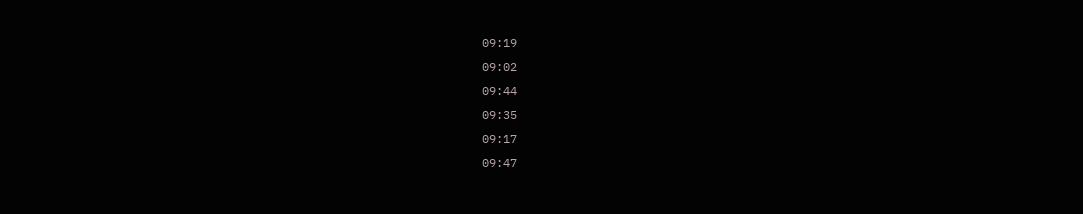09:19
09:02
09:44
09:35
09:17
09:47